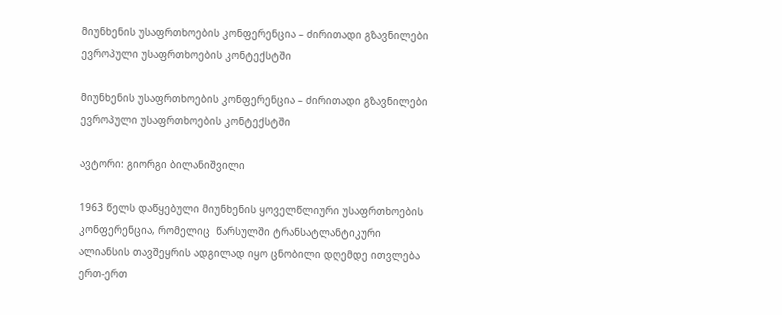მიუნხენის უსაფრთხოების კონფერენცია – ძირითადი გზავნილები ევროპული უსაფრთხოების კონტექსტში

მიუნხენის უსაფრთხოების კონფერენცია – ძირითადი გზავნილები ევროპული უსაფრთხოების კონტექსტში

ავტორი: გიორგი ბილანიშვილი

1963 წელს დაწყებული მიუნხენის ყოველწლიური უსაფრთხოების კონფერენცია, რომელიც  წარსულში ტრანსატლანტიკური ალიანსის თავშეყრის ადგილად იყო ცნობილი დღემდე ითვლება ერთ-ერთ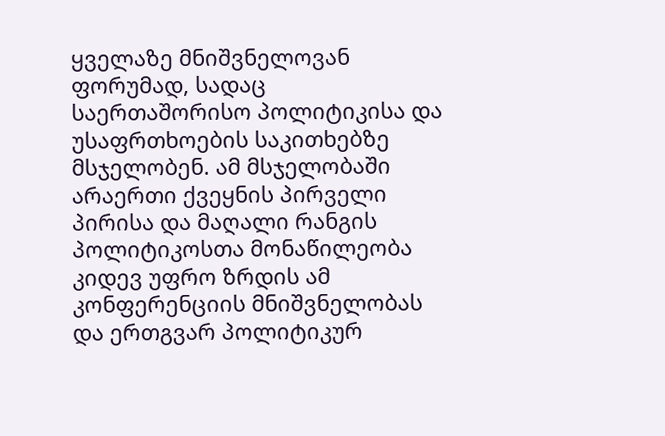ყველაზე მნიშვნელოვან ფორუმად, სადაც საერთაშორისო პოლიტიკისა და უსაფრთხოების საკითხებზე მსჯელობენ. ამ მსჯელობაში არაერთი ქვეყნის პირველი პირისა და მაღალი რანგის პოლიტიკოსთა მონაწილეობა კიდევ უფრო ზრდის ამ კონფერენციის მნიშვნელობას და ერთგვარ პოლიტიკურ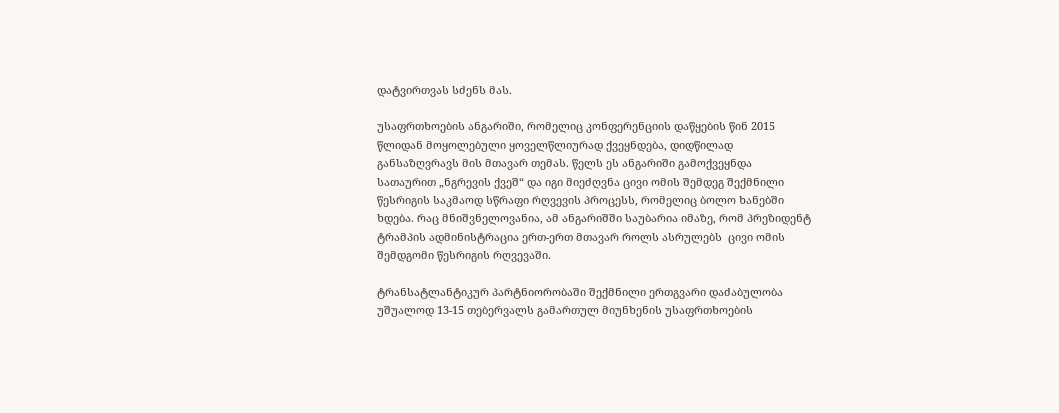დატვირთვას სძენს მას.

უსაფრთხოების ანგარიში, რომელიც კონფერენციის დაწყების წინ 2015 წლიდან მოყოლებული ყოველწლიურად ქვეყნდება, დიდწილად განსაზღვრავს მის მთავარ თემას. წელს ეს ანგარიში გამოქვეყნდა სათაურით „ნგრევის ქვეშ“ და იგი მიეძღვნა ცივი ომის შემდეგ შექმნილი წესრიგის საკმაოდ სწრაფი რღვევის პროცესს, რომელიც ბოლო ხანებში ხდება. რაც მნიშვნელოვანია, ამ ანგარიშში საუბარია იმაზე, რომ პრეზიდენტ ტრამპის ადმინისტრაცია ერთ-ერთ მთავარ როლს ასრულებს  ცივი ომის შემდგომი წესრიგის რღვევაში.

ტრანსატლანტიკურ პარტნიორობაში შექმნილი ერთგვარი დაძაბულობა უშუალოდ 13-15 თებერვალს გამართულ მიუნხენის უსაფრთხოების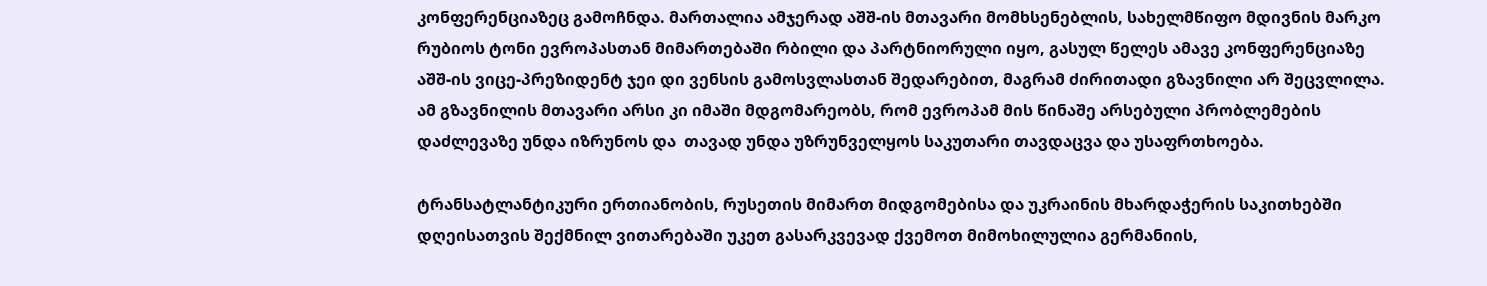კონფერენციაზეც გამოჩნდა. მართალია ამჯერად აშშ-ის მთავარი მომხსენებლის, სახელმწიფო მდივნის მარკო რუბიოს ტონი ევროპასთან მიმართებაში რბილი და პარტნიორული იყო, გასულ წელეს ამავე კონფერენციაზე აშშ-ის ვიცე-პრეზიდენტ ჯეი დი ვენსის გამოსვლასთან შედარებით, მაგრამ ძირითადი გზავნილი არ შეცვლილა. ამ გზავნილის მთავარი არსი კი იმაში მდგომარეობს, რომ ევროპამ მის წინაშე არსებული პრობლემების დაძლევაზე უნდა იზრუნოს და  თავად უნდა უზრუნველყოს საკუთარი თავდაცვა და უსაფრთხოება.

ტრანსატლანტიკური ერთიანობის, რუსეთის მიმართ მიდგომებისა და უკრაინის მხარდაჭერის საკითხებში დღეისათვის შექმნილ ვითარებაში უკეთ გასარკვევად ქვემოთ მიმოხილულია გერმანიის,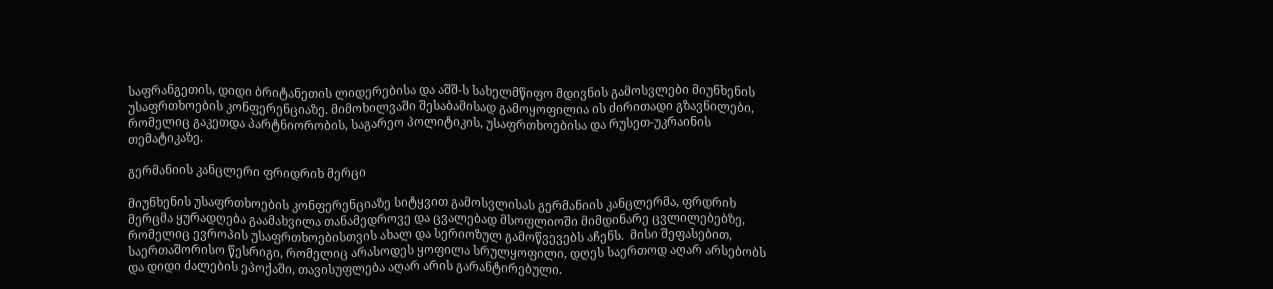საფრანგეთის, დიდი ბრიტანეთის ლიდერებისა და აშშ-ს სახელმწიფო მდივნის გამოსვლები მიუნხენის უსაფრთხოების კონფერენციაზე. მიმოხილვაში შესაბამისად გამოყოფილია ის ძირითადი გზავნილები, რომელიც გაკეთდა პარტნიორობის, საგარეო პოლიტიკის, უსაფრთხოებისა და რუსეთ-უკრაინის თემატიკაზე.

გერმანიის კანცლერი ფრიდრიხ მერცი

მიუნხენის უსაფრთხოების კონფერენციაზე სიტყვით გამოსვლისას გერმანიის კანცლერმა, ფრდრიხ მერცმა ყურადღება გაამახვილა თანამედროვე და ცვალებად მსოფლიოში მიმდინარე ცვლილებებზე, რომელიც ევროპის უსაფრთხოებისთვის ახალ და სერიოზულ გამოწვევებს აჩენს.  მისი შეფასებით, საერთაშორისო წესრიგი, რომელიც არასოდეს ყოფილა სრულყოფილი, დღეს საერთოდ აღარ არსებობს და დიდი ძალების ეპოქაში, თავისუფლება აღარ არის გარანტირებული.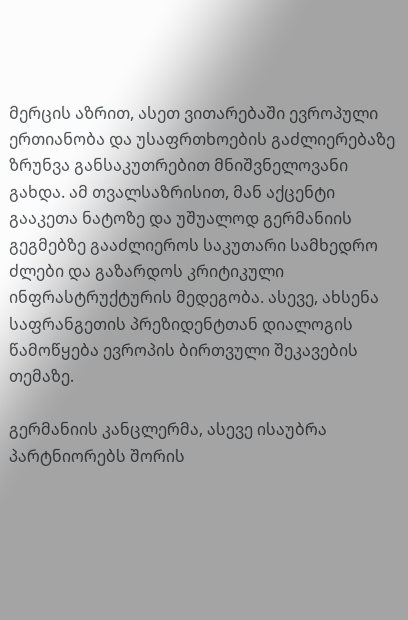მერცის აზრით, ასეთ ვითარებაში ევროპული ერთიანობა და უსაფრთხოების გაძლიერებაზე ზრუნვა განსაკუთრებით მნიშვნელოვანი გახდა. ამ თვალსაზრისით, მან აქცენტი გააკეთა ნატოზე და უშუალოდ გერმანიის გეგმებზე გააძლიეროს საკუთარი სამხედრო ძლები და გაზარდოს კრიტიკული ინფრასტრუქტურის მედეგობა. ასევე, ახსენა საფრანგეთის პრეზიდენტთან დიალოგის წამოწყება ევროპის ბირთვული შეკავების თემაზე.

გერმანიის კანცლერმა, ასევე ისაუბრა პარტნიორებს შორის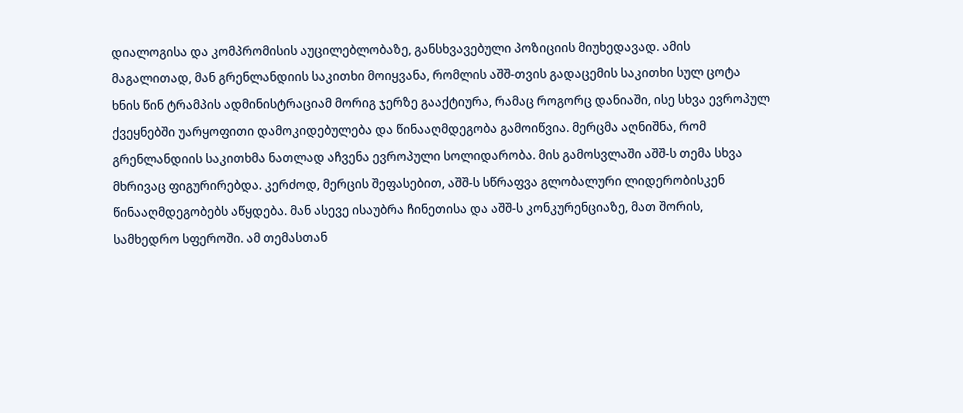დიალოგისა და კომპრომისის აუცილებლობაზე, განსხვავებული პოზიციის მიუხედავად. ამის მაგალითად, მან გრენლანდიის საკითხი მოიყვანა, რომლის აშშ-თვის გადაცემის საკითხი სულ ცოტა ხნის წინ ტრამპის ადმინისტრაციამ მორიგ ჯერზე გააქტიურა, რამაც როგორც დანიაში, ისე სხვა ევროპულ ქვეყნებში უარყოფითი დამოკიდებულება და წინააღმდეგობა გამოიწვია. მერცმა აღნიშნა, რომ გრენლანდიის საკითხმა ნათლად აჩვენა ევროპული სოლიდარობა. მის გამოსვლაში აშშ-ს თემა სხვა მხრივაც ფიგურირებდა. კერძოდ, მერცის შეფასებით, აშშ-ს სწრაფვა გლობალური ლიდერობისკენ წინააღმდეგობებს აწყდება. მან ასევე ისაუბრა ჩინეთისა და აშშ-ს კონკურენციაზე, მათ შორის, სამხედრო სფეროში. ამ თემასთან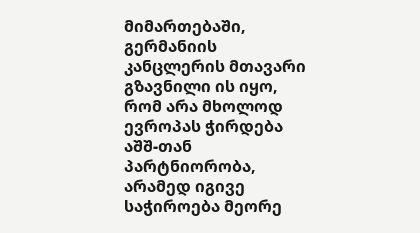მიმართებაში, გერმანიის კანცლერის მთავარი გზავნილი ის იყო, რომ არა მხოლოდ ევროპას ჭირდება აშშ-თან პარტნიორობა, არამედ იგივე საჭიროება მეორე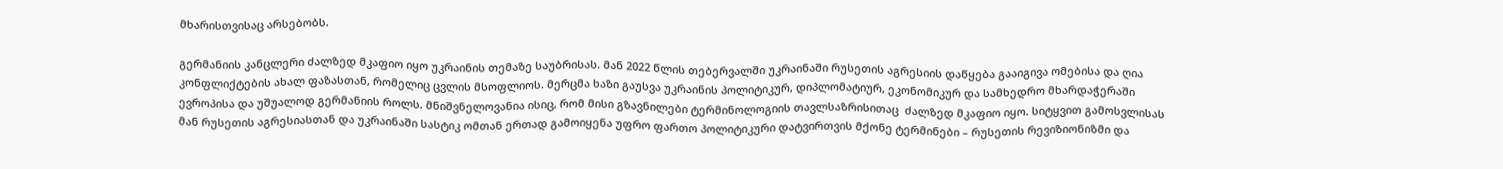მხარისთვისაც არსებობს.

გერმანიის კანცლერი ძალზედ მკაფიო იყო უკრაინის თემაზე საუბრისას. მან 2022 წლის თებერვალში უკრაინაში რუსეთის აგრესიის დაწყება გააიგივა ომებისა და ღია კონფლიქტების ახალ ფაზასთან, რომელიც ცვლის მსოფლიოს. მერცმა ხაზი გაუსვა უკრაინის პოლიტიკურ, დიპლომატიურ, ეკონომიკურ და სამხედრო მხარდაჭერაში ევროპისა და უშუალოდ გერმანიის როლს. მნიშვნელოვანია ისიც, რომ მისი გზავნილები ტერმინოლოგიის თავლსაზრისითაც  ძალზედ მკაფიო იყო. სიტყვით გამოსვლისას მან რუსეთის აგრესიასთან და უკრაინაში სასტიკ ომთან ერთად გამოიყენა უფრო ფართო პოლიტიკური დატვირთვის მქონე ტერმინები – რუსეთის რევიზიონიზმი და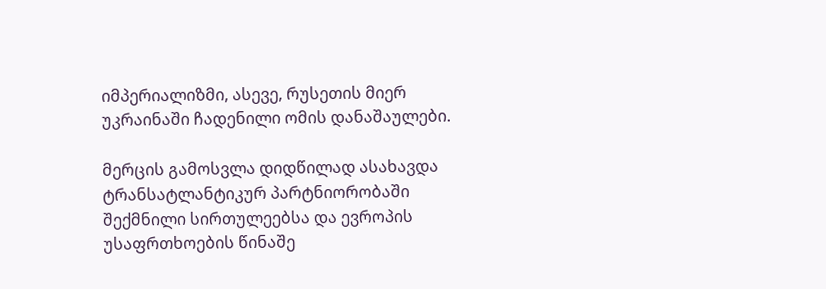იმპერიალიზმი, ასევე, რუსეთის მიერ უკრაინაში ჩადენილი ომის დანაშაულები.

მერცის გამოსვლა დიდწილად ასახავდა ტრანსატლანტიკურ პარტნიორობაში შექმნილი სირთულეებსა და ევროპის უსაფრთხოების წინაშე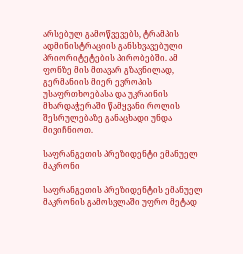არსებულ გამოწვევებს, ტრამპის ადმინისტრაციის განსხვავებული პრიორიტეტების პირობებში. ამ ფონზე მის მთავარ გზავნილად, გერმანიის მიერ ევროპის უსაფრთხოებასა და უკრაინის მხარდაჭერაში წამყვანი როლის შესრულებაზე განაცხადი უნდა მივიჩნიოთ.

საფრანგეთის პრეზიდენტი ემანუელ მაკრონი

საფრანგეთის პრეზიდენტის ემანუელ მაკრონის გამოსვლაში უფრო მეტად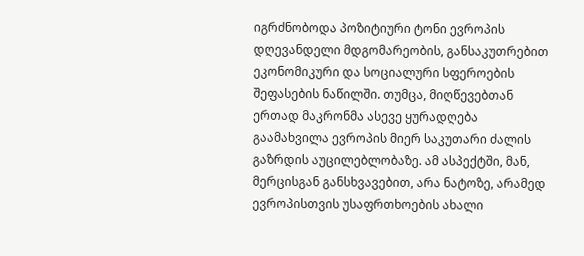იგრძნობოდა პოზიტიური ტონი ევროპის დღევანდელი მდგომარეობის, განსაკუთრებით ეკონომიკური და სოციალური სფეროების შეფასების ნაწილში. თუმცა, მიღწევებთან ერთად მაკრონმა ასევე ყურადღება გაამახვილა ევროპის მიერ საკუთარი ძალის გაზრდის აუცილებლობაზე. ამ ასპექტში, მან, მერცისგან განსხვავებით, არა ნატოზე, არამედ ევროპისთვის უსაფრთხოების ახალი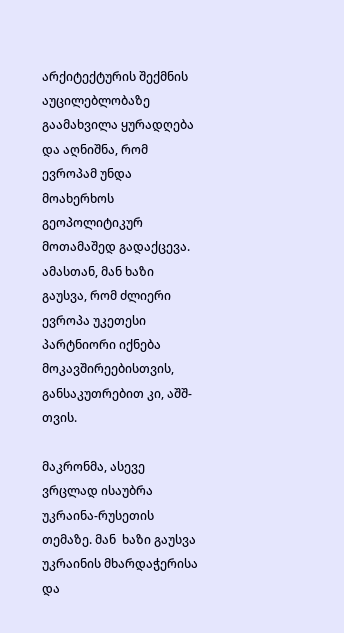არქიტექტურის შექმნის აუცილებლობაზე გაამახვილა ყურადღება და აღნიშნა, რომ ევროპამ უნდა მოახერხოს გეოპოლიტიკურ მოთამაშედ გადაქცევა. ამასთან, მან ხაზი გაუსვა, რომ ძლიერი ევროპა უკეთესი პარტნიორი იქნება მოკავშირეებისთვის, განსაკუთრებით კი, აშშ-თვის.

მაკრონმა, ასევე ვრცლად ისაუბრა უკრაინა-რუსეთის თემაზე. მან  ხაზი გაუსვა უკრაინის მხარდაჭერისა და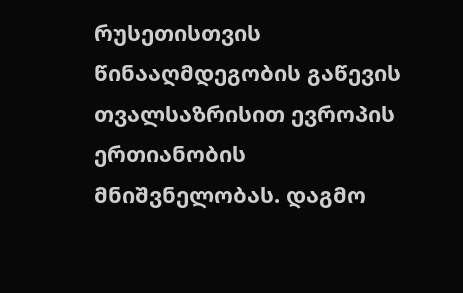რუსეთისთვის წინააღმდეგობის გაწევის თვალსაზრისით ევროპის ერთიანობის მნიშვნელობას. დაგმო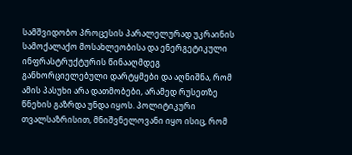სამშვიდობო პროცესის პარალელურად უკრაინის სამოქალაქო მოსახლეობისა და ენერგეტიკული ინფრასტრუქტურის წინააღმდეგ განხორციელებული დარტყმები და აღნიშნა, რომ ამის პასუხი არა დათმობები, არამედ რუსეთზე წნეხის გაზრდა უნდა იყოს. პოლიტიკური თვალსაზრისით, მნიშვნელოვანი იყო ისიც, რომ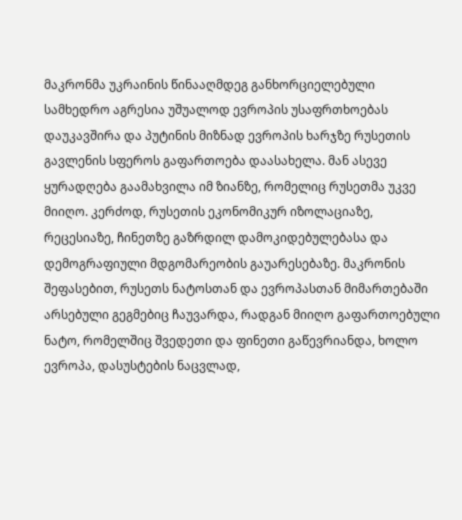მაკრონმა უკრაინის წინააღმდეგ განხორციელებული სამხედრო აგრესია უშუალოდ ევროპის უსაფრთხოებას დაუკავშირა და პუტინის მიზნად ევროპის ხარჯზე რუსეთის გავლენის სფეროს გაფართოება დაასახელა. მან ასევე ყურადღება გაამახვილა იმ ზიანზე, რომელიც რუსეთმა უკვე მიიღო. კერძოდ, რუსეთის ეკონომიკურ იზოლაციაზე, რეცესიაზე, ჩინეთზე გაზრდილ დამოკიდებულებასა და დემოგრაფიული მდგომარეობის გაუარესებაზე. მაკრონის შეფასებით, რუსეთს ნატოსთან და ევროპასთან მიმართებაში არსებული გეგმებიც ჩაუვარდა, რადგან მიიღო გაფართოებული ნატო, რომელშიც შვედეთი და ფინეთი გაწევრიანდა, ხოლო ევროპა, დასუსტების ნაცვლად,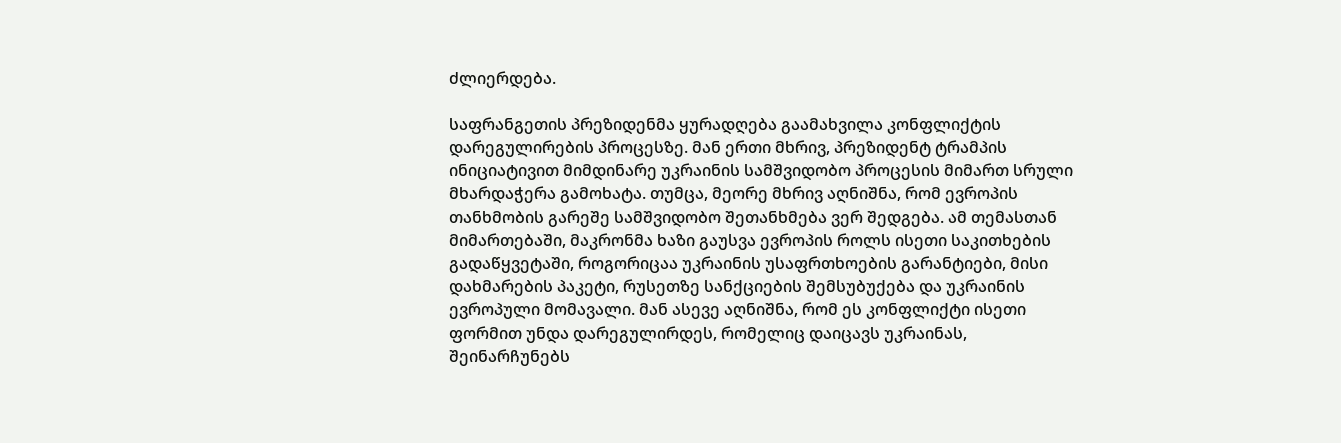ძლიერდება.

საფრანგეთის პრეზიდენმა ყურადღება გაამახვილა კონფლიქტის დარეგულირების პროცესზე. მან ერთი მხრივ, პრეზიდენტ ტრამპის ინიციატივით მიმდინარე უკრაინის სამშვიდობო პროცესის მიმართ სრული მხარდაჭერა გამოხატა. თუმცა, მეორე მხრივ აღნიშნა, რომ ევროპის თანხმობის გარეშე სამშვიდობო შეთანხმება ვერ შედგება. ამ თემასთან მიმართებაში, მაკრონმა ხაზი გაუსვა ევროპის როლს ისეთი საკითხების გადაწყვეტაში, როგორიცაა უკრაინის უსაფრთხოების გარანტიები, მისი დახმარების პაკეტი, რუსეთზე სანქციების შემსუბუქება და უკრაინის ევროპული მომავალი. მან ასევე აღნიშნა, რომ ეს კონფლიქტი ისეთი ფორმით უნდა დარეგულირდეს, რომელიც დაიცავს უკრაინას, შეინარჩუნებს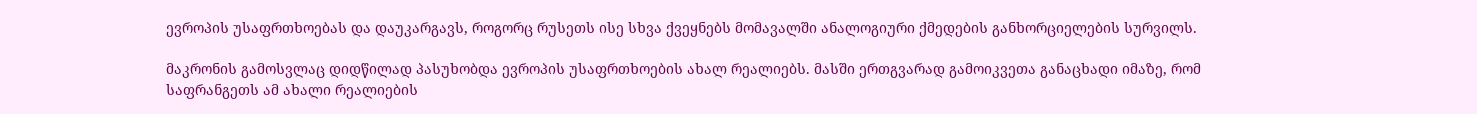ევროპის უსაფრთხოებას და დაუკარგავს, როგორც რუსეთს ისე სხვა ქვეყნებს მომავალში ანალოგიური ქმედების განხორციელების სურვილს.

მაკრონის გამოსვლაც დიდწილად პასუხობდა ევროპის უსაფრთხოების ახალ რეალიებს. მასში ერთგვარად გამოიკვეთა განაცხადი იმაზე, რომ საფრანგეთს ამ ახალი რეალიების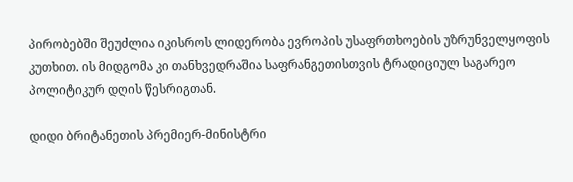პირობებში შეუძლია იკისროს ლიდერობა ევროპის უსაფრთხოების უზრუნველყოფის კუთხით. ის მიდგომა კი თანხვედრაშია საფრანგეთისთვის ტრადიციულ საგარეო პოლიტიკურ დღის წესრიგთან.

დიდი ბრიტანეთის პრემიერ-მინისტრი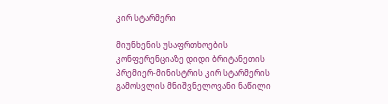კირ სტარმერი

მიუნხენის უსაფრთხოების კონფერენციაზე დიდი ბრიტანეთის პრემიერ-მინისტრის კირ სტარმერის გამოსვლის მნიშვნელოვანი ნაწილი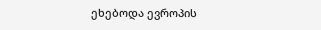ეხებოდა ევროპის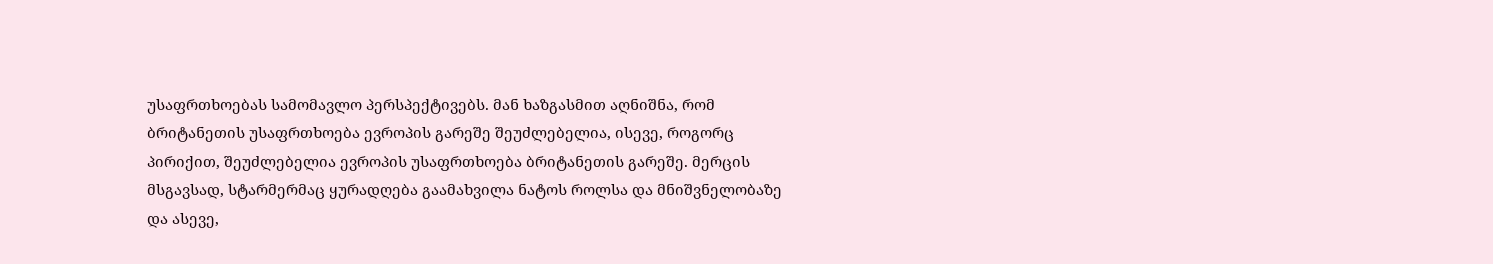უსაფრთხოებას სამომავლო პერსპექტივებს. მან ხაზგასმით აღნიშნა, რომ ბრიტანეთის უსაფრთხოება ევროპის გარეშე შეუძლებელია, ისევე, როგორც პირიქით, შეუძლებელია ევროპის უსაფრთხოება ბრიტანეთის გარეშე. მერცის მსგავსად, სტარმერმაც ყურადღება გაამახვილა ნატოს როლსა და მნიშვნელობაზე და ასევე,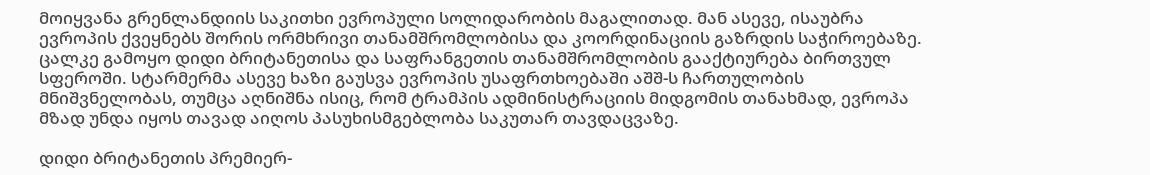მოიყვანა გრენლანდიის საკითხი ევროპული სოლიდარობის მაგალითად. მან ასევე, ისაუბრა ევროპის ქვეყნებს შორის ორმხრივი თანამშრომლობისა და კოორდინაციის გაზრდის საჭიროებაზე. ცალკე გამოყო დიდი ბრიტანეთისა და საფრანგეთის თანამშრომლობის გააქტიურება ბირთვულ სფეროში. სტარმერმა ასევე ხაზი გაუსვა ევროპის უსაფრთხოებაში აშშ-ს ჩართულობის მნიშვნელობას, თუმცა აღნიშნა ისიც, რომ ტრამპის ადმინისტრაციის მიდგომის თანახმად, ევროპა მზად უნდა იყოს თავად აიღოს პასუხისმგებლობა საკუთარ თავდაცვაზე.

დიდი ბრიტანეთის პრემიერ-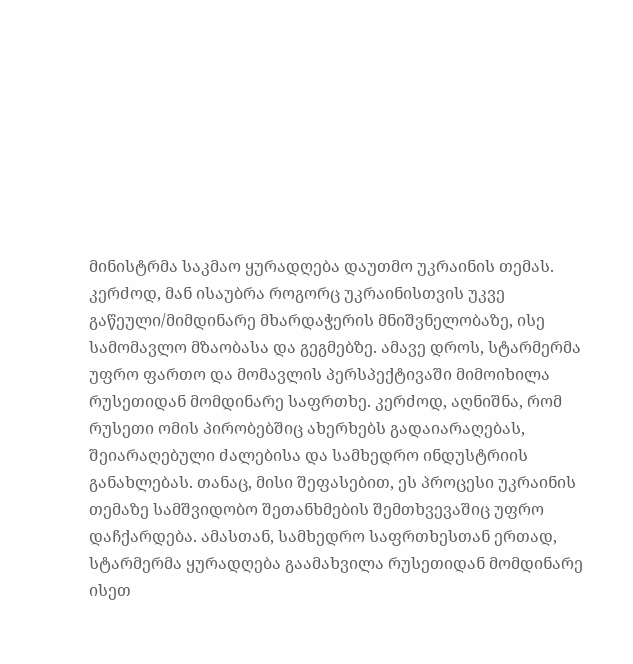მინისტრმა საკმაო ყურადღება დაუთმო უკრაინის თემას. კერძოდ, მან ისაუბრა როგორც უკრაინისთვის უკვე გაწეული/მიმდინარე მხარდაჭერის მნიშვნელობაზე, ისე სამომავლო მზაობასა და გეგმებზე. ამავე დროს, სტარმერმა უფრო ფართო და მომავლის პერსპექტივაში მიმოიხილა რუსეთიდან მომდინარე საფრთხე. კერძოდ, აღნიშნა, რომ რუსეთი ომის პირობებშიც ახერხებს გადაიარაღებას, შეიარაღებული ძალებისა და სამხედრო ინდუსტრიის  განახლებას. თანაც, მისი შეფასებით, ეს პროცესი უკრაინის თემაზე სამშვიდობო შეთანხმების შემთხვევაშიც უფრო დაჩქარდება. ამასთან, სამხედრო საფრთხესთან ერთად, სტარმერმა ყურადღება გაამახვილა რუსეთიდან მომდინარე ისეთ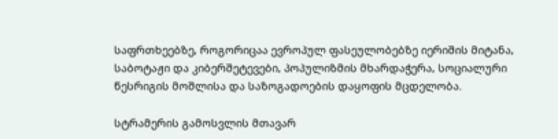საფრთხეებზე, როგორიცაა ევროპულ ფასეულობებზე იერიშის მიტანა, საბოტაჟი და კიბერშეტევები, პოპულიზმის მხარდაჭერა, სოციალური წესრიგის მოშლისა და საზოგადოების დაყოფის მცდელობა.

სტრამერის გამოსვლის მთავარ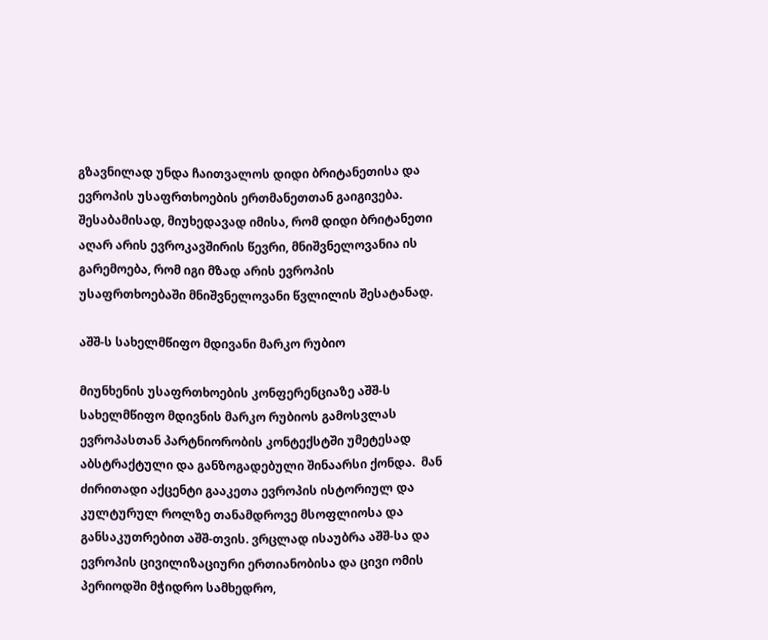გზავნილად უნდა ჩაითვალოს დიდი ბრიტანეთისა და ევროპის უსაფრთხოების ერთმანეთთან გაიგივება. შესაბამისად, მიუხედავად იმისა, რომ დიდი ბრიტანეთი აღარ არის ევროკავშირის წევრი, მნიშვნელოვანია ის გარემოება, რომ იგი მზად არის ევროპის უსაფრთხოებაში მნიშვნელოვანი წვლილის შესატანად.

აშშ-ს სახელმწიფო მდივანი მარკო რუბიო

მიუნხენის უსაფრთხოების კონფერენციაზე აშშ-ს სახელმწიფო მდივნის მარკო რუბიოს გამოსვლას ევროპასთან პარტნიორობის კონტექსტში უმეტესად აბსტრაქტული და განზოგადებული შინაარსი ქონდა.  მან ძირითადი აქცენტი გააკეთა ევროპის ისტორიულ და კულტურულ როლზე თანამდროვე მსოფლიოსა და განსაკუთრებით აშშ-თვის. ვრცლად ისაუბრა აშშ-სა და ევროპის ცივილიზაციური ერთიანობისა და ცივი ომის პერიოდში მჭიდრო სამხედრო,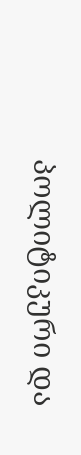პოლიტიკური და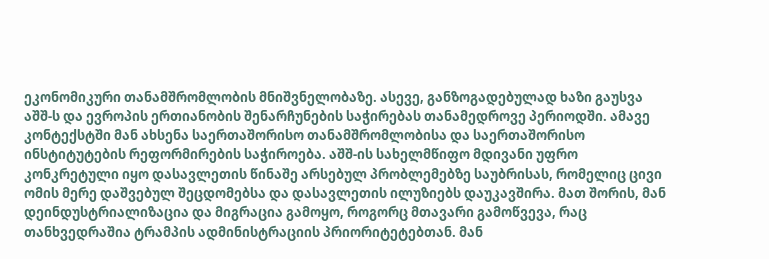ეკონომიკური თანამშრომლობის მნიშვნელობაზე. ასევე, განზოგადებულად ხაზი გაუსვა აშშ-ს და ევროპის ერთიანობის შენარჩუნების საჭირებას თანამედროვე პერიოდში. ამავე კონტექსტში მან ახსენა საერთაშორისო თანამშრომლობისა და საერთაშორისო ინსტიტუტების რეფორმირების საჭიროება. აშშ-ის სახელმწიფო მდივანი უფრო კონკრეტული იყო დასავლეთის წინაშე არსებულ პრობლემებზე საუბრისას, რომელიც ცივი ომის მერე დაშვებულ შეცდომებსა და დასავლეთის ილუზიებს დაუკავშირა. მათ შორის, მან დეინდუსტრიალიზაცია და მიგრაცია გამოყო, როგორც მთავარი გამოწვევა, რაც თანხვედრაშია ტრამპის ადმინისტრაციის პრიორიტეტებთან. მან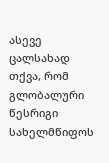ასევე ცალსახად თქვა, რომ გლობალური წესრიგი სახელმწიფოს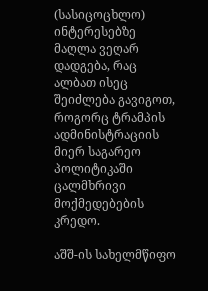(სასიცოცხლო) ინტერესებზე მაღლა ვეღარ დადგება, რაც ალბათ ისეც შეიძლება გავიგოთ, როგორც ტრამპის ადმინისტრაციის მიერ საგარეო პოლიტიკაში ცალმხრივი მოქმედებების კრედო.

აშშ-ის სახელმწიფო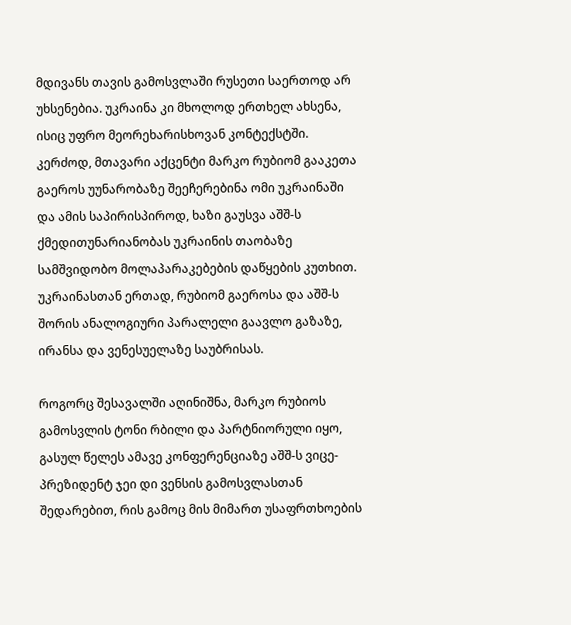მდივანს თავის გამოსვლაში რუსეთი საერთოდ არ უხსენებია. უკრაინა კი მხოლოდ ერთხელ ახსენა, ისიც უფრო მეორეხარისხოვან კონტექსტში. კერძოდ, მთავარი აქცენტი მარკო რუბიომ გააკეთა გაეროს უუნარობაზე შეეჩერებინა ომი უკრაინაში და ამის საპირისპიროდ, ხაზი გაუსვა აშშ-ს ქმედითუნარიანობას უკრაინის თაობაზე სამშვიდობო მოლაპარაკებების დაწყების კუთხით. უკრაინასთან ერთად, რუბიომ გაეროსა და აშშ-ს შორის ანალოგიური პარალელი გაავლო გაზაზე, ირანსა და ვენესუელაზე საუბრისას.

როგორც შესავალში აღინიშნა, მარკო რუბიოს გამოსვლის ტონი რბილი და პარტნიორული იყო, გასულ წელეს ამავე კონფერენციაზე აშშ-ს ვიცე-პრეზიდენტ ჯეი დი ვენსის გამოსვლასთან შედარებით, რის გამოც მის მიმართ უსაფრთხოების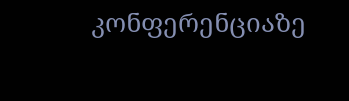კონფერენციაზე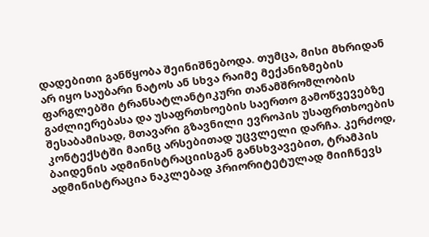დადებითი განწყობა შეინიშნებოდა. თუმცა, მისი მხრიდან არ იყო საუბარი ნატოს ან სხვა რაიმე მექანიზმების ფარგლებში ტრანსატლანტიკური თანამშრომლობის გაძლიერებასა და უსაფრთხოების საერთო გამოწვევებზე შესაბამისად, მთავარი გზავნილი ევროპის უსაფრთხოების კონტექსტში მაინც არსებითად უცვლელი დარჩა. კერძოდ, ბაიდენის ადმინისტრაციისგან განსხვავებით, ტრამპის ადმინისტრაცია ნაკლებად პრიორიტეტულად მიიჩნევს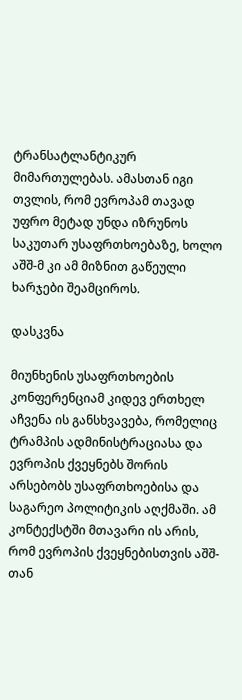ტრანსატლანტიკურ მიმართულებას. ამასთან იგი თვლის, რომ ევროპამ თავად უფრო მეტად უნდა იზრუნოს საკუთარ უსაფრთხოებაზე, ხოლო აშშ-მ კი ამ მიზნით გაწეული ხარჯები შეამციროს.

დასკვნა

მიუნხენის უსაფრთხოების კონფერენციამ კიდევ ერთხელ აჩვენა ის განსხვავება, რომელიც ტრამპის ადმინისტრაციასა და ევროპის ქვეყნებს შორის არსებობს უსაფრთხოებისა და საგარეო პოლიტიკის აღქმაში. ამ კონტექსტში მთავარი ის არის, რომ ევროპის ქვეყნებისთვის აშშ-თან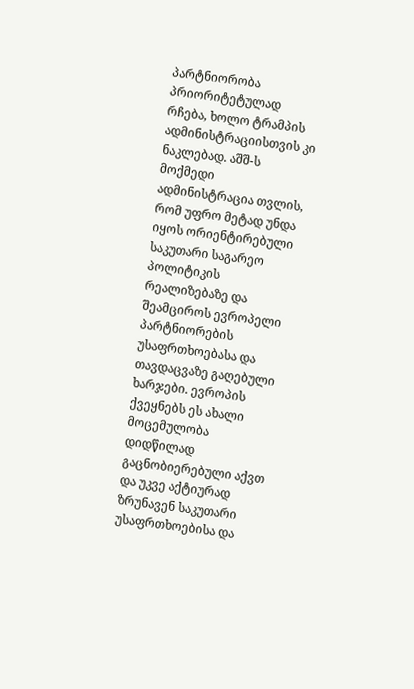პარტნიორობა პრიორიტეტულად რჩება, ხოლო ტრამპის ადმინისტრაციისთვის კი ნაკლებად. აშშ-ს მოქმედი ადმინისტრაცია თვლის, რომ უფრო მეტად უნდა იყოს ორიენტირებული საკუთარი საგარეო პოლიტიკის რეალიზებაზე და შეამციროს ევროპელი პარტნიორების უსაფრთხოებასა და თავდაცვაზე გაღებული ხარჯები. ევროპის ქვეყნებს ეს ახალი მოცემულობა დიდწილად გაცნობიერებული აქვთ და უკვე აქტიურად ზრუნავენ საკუთარი უსაფრთხოებისა და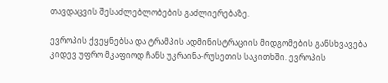თავდაცვის შესაძლებლობების გაძლიერებაზე.

ევროპის ქვეყნებსა და ტრამპის ადმინისტრაციის მიდგომების განსხვავება კიდევ უფრო მკაფიოდ ჩანს უკრაინა-რუსეთის საკითხში. ევროპის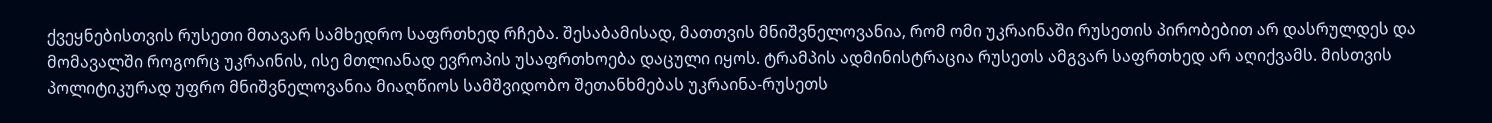ქვეყნებისთვის რუსეთი მთავარ სამხედრო საფრთხედ რჩება. შესაბამისად, მათთვის მნიშვნელოვანია, რომ ომი უკრაინაში რუსეთის პირობებით არ დასრულდეს და მომავალში როგორც უკრაინის, ისე მთლიანად ევროპის უსაფრთხოება დაცული იყოს. ტრამპის ადმინისტრაცია რუსეთს ამგვარ საფრთხედ არ აღიქვამს. მისთვის პოლიტიკურად უფრო მნიშვნელოვანია მიაღწიოს სამშვიდობო შეთანხმებას უკრაინა-რუსეთს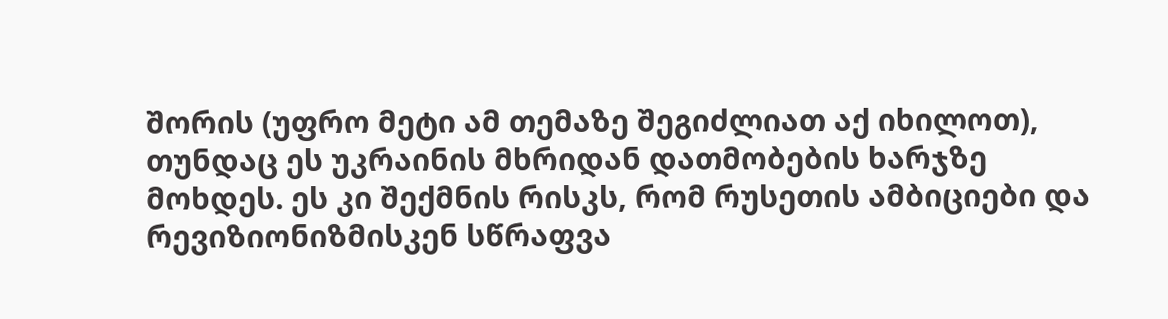შორის (უფრო მეტი ამ თემაზე შეგიძლიათ აქ იხილოთ), თუნდაც ეს უკრაინის მხრიდან დათმობების ხარჯზე მოხდეს. ეს კი შექმნის რისკს, რომ რუსეთის ამბიციები და რევიზიონიზმისკენ სწრაფვა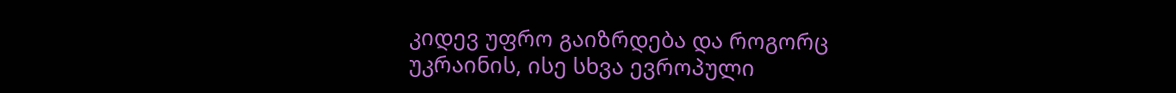კიდევ უფრო გაიზრდება და როგორც უკრაინის, ისე სხვა ევროპული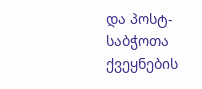და პოსტ-საბჭოთა ქვეყნების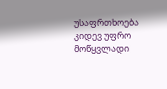უსაფრთხოება კიდევ უფრო მოწყვლადი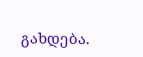გახდება.